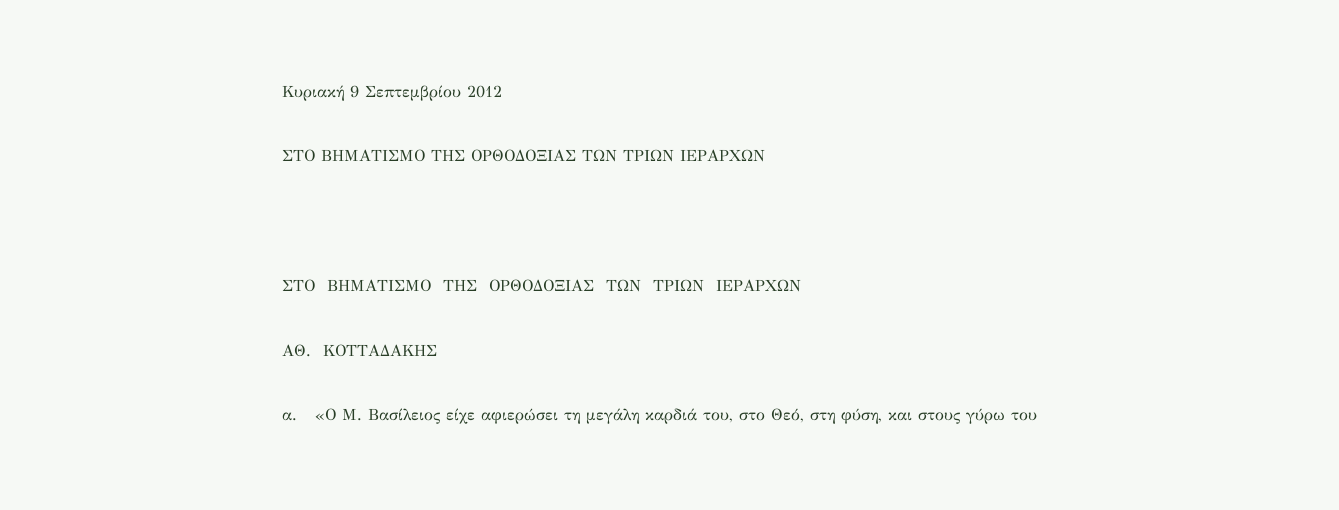Κυριακή 9 Σεπτεμβρίου 2012

ΣΤΟ ΒΗΜΑΤΙΣΜΟ ΤΗΣ ΟΡΘΟΔΟΞΙΑΣ ΤΩΝ ΤΡΙΩΝ ΙΕΡΑΡΧΩΝ



ΣΤΟ  ΒΗΜΑΤΙΣΜΟ  ΤΗΣ  ΟΡΘΟΔΟΞΙΑΣ  ΤΩΝ  ΤΡΙΩΝ  ΙΕΡΑΡΧΩΝ

ΑΘ.  ΚΟΤΤΑΔΑΚΗΣ

α.   «Ο Μ. Βασίλειος είχε αφιερώσει τη μεγάλη καρδιά του, στο Θεό, στη φύση, και στους γύρω του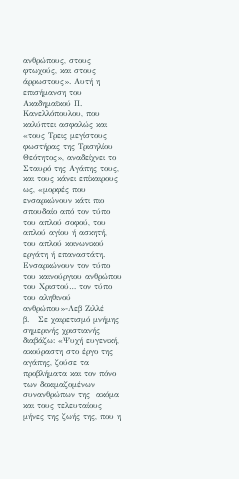ανθρώπους, στους φτωχούς, και στους άρρωστους». Αυτή η επισήμανση του Ακαδημαϊκού Π. Κανελλόπουλου, που καλύπτει ασφαλώς και «τους Τρεις μεγίστους φωστήρας της Τρισηλίου Θεότητος», αναδείχνει το Σταυρό της Αγάπης τους, και τους κάνει επίκαιρους ως, «μορφές που ενσαρκώνουν κάτι πιο σπουδαίο από τον τύπο του απλού σοφού, του απλού αγίου ή ασκητή, του απλού κοινωνικού εργάτη ή επαναστάτη. Ενσαρκώνουν τον τύπο του καινούργιου ανθρώπου του Χριστού… τον τύπο του αληθινού ανθρώπου»-Λεβ Ζιλλέ
β.   Σε χαιρετισμό μνήμης σημερινής χριστιανής διαβάζω: «Ψυχή ευγενική, ακούραστη στο έργο της αγάπης, ζούσε τα προβλήματα και τον πόνο των δοκιμαζομένων συνανθρώπων της  ακόμα και τους τελευταίους μήνες της ζωής της, που η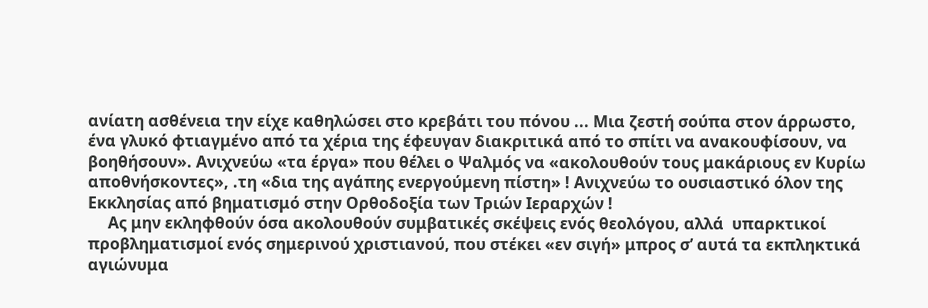ανίατη ασθένεια την είχε καθηλώσει στο κρεβάτι του πόνου ... Μια ζεστή σούπα στον άρρωστο, ένα γλυκό φτιαγμένο από τα χέρια της έφευγαν διακριτικά από το σπίτι να ανακουφίσουν, να βοηθήσουν». Ανιχνεύω «τα έργα» που θέλει ο Ψαλμός να «ακολουθούν τους μακάριους εν Κυρίω αποθνήσκοντες», .τη «δια της αγάπης ενεργούμενη πίστη» ! Ανιχνεύω το ουσιαστικό όλον της Εκκλησίας από βηματισμό στην Ορθοδοξία των Τριών Ιεραρχών !
     Ας μην εκληφθούν όσα ακολουθούν συμβατικές σκέψεις ενός θεολόγου, αλλά  υπαρκτικοί  προβληματισμοί ενός σημερινού χριστιανού, που στέκει «εν σιγή» μπρος σ’ αυτά τα εκπληκτικά αγιώνυμα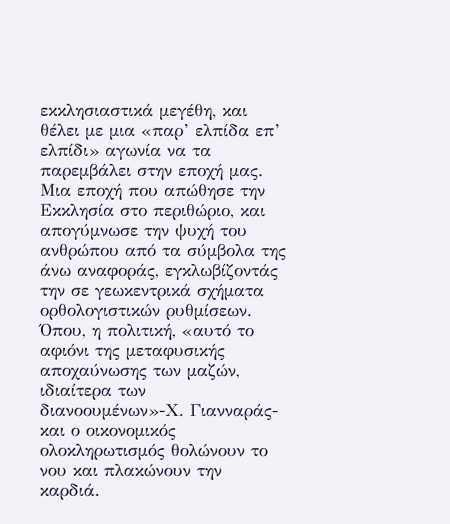εκκλησιαστικά μεγέθη, και θέλει με μια «παρ’ ελπίδα επ’ ελπίδι» αγωνία να τα παρεμβάλει στην εποχή μας. Μια εποχή που απώθησε την Εκκλησία στο περιθώριο, και απογύμνωσε την ψυχή του ανθρώπου από τα σύμβολα της άνω αναφοράς, εγκλωβίζοντάς την σε γεωκεντρικά σχήματα ορθολογιστικών ρυθμίσεων. Όπου, η πολιτική, «αυτό το αφιόνι της μεταφυσικής αποχαύνωσης των μαζών, ιδιαίτερα των διανοουμένων»-Χ. Γιανναράς-και ο οικονομικός ολοκληρωτισμός θολώνουν το νου και πλακώνουν την καρδιά.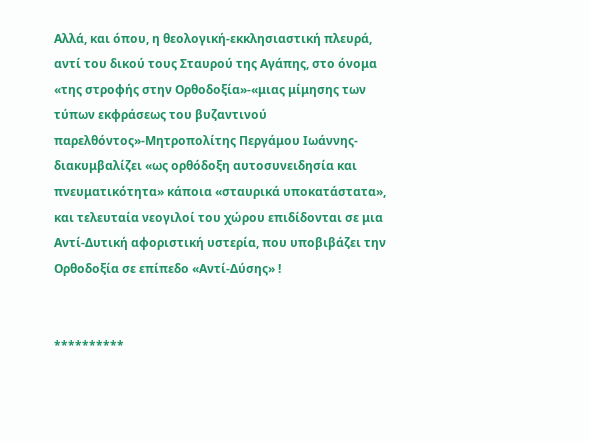Αλλά, και όπου, η θεολογική-εκκλησιαστική πλευρά, αντί του δικού τους Σταυρού της Αγάπης, στο όνομα «της στροφής στην Ορθοδοξία»-«μιας μίμησης των τύπων εκφράσεως του βυζαντινού παρελθόντος»-Μητροπολίτης Περγάμου Ιωάννης-διακυμβαλίζει «ως ορθόδοξη αυτοσυνειδησία και πνευματικότητα» κάποια «σταυρικά υποκατάστατα», και τελευταία νεογιλοί του χώρου επιδίδονται σε μια Αντί-Δυτική αφοριστική υστερία, που υποβιβάζει την Ορθοδοξία σε επίπεδο «Αντί-Δύσης» !


**********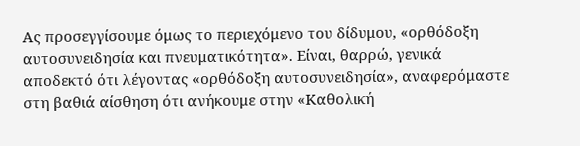Ας προσεγγίσουμε όμως το περιεχόμενο του δίδυμου, «ορθόδοξη αυτοσυνειδησία και πνευματικότητα». Είναι, θαρρώ, γενικά αποδεκτό ότι λέγοντας «ορθόδοξη αυτοσυνειδησία», αναφερόμαστε στη βαθιά αίσθηση ότι ανήκουμε στην «Καθολική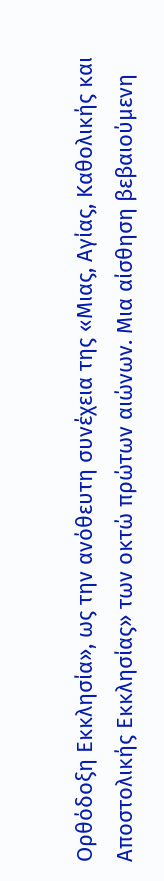Ορθόδοξη Εκκλησία», ως την ανόθευτη συνέχεια της «Μιας, Αγίας, Καθολικής και Αποστολικής Εκκλησίας» των οκτώ πρώτων αιώνων. Μια αίσθηση βεβαιούμενη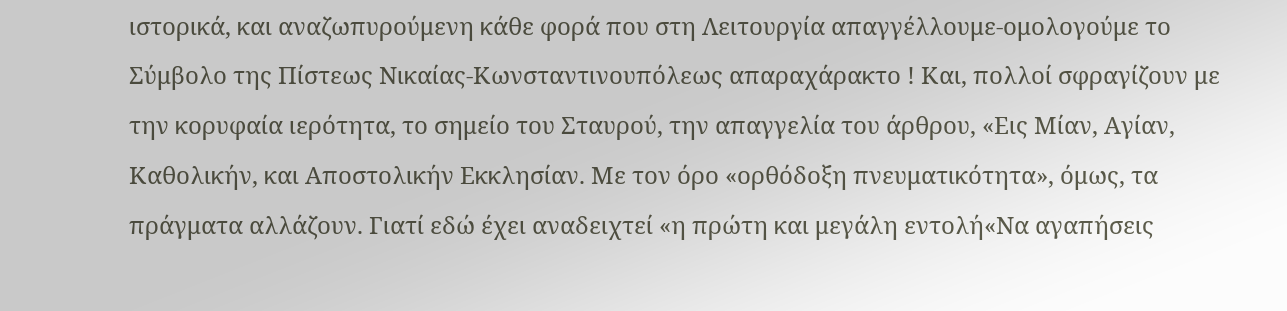ιστορικά, και αναζωπυρούμενη κάθε φορά που στη Λειτουργία απαγγέλλουμε-ομολογούμε το Σύμβολο της Πίστεως Νικαίας-Κωνσταντινουπόλεως απαραχάρακτο ! Και, πολλοί σφραγίζουν με την κορυφαία ιερότητα, το σημείο του Σταυρού, την απαγγελία του άρθρου, «Εις Μίαν, Αγίαν, Καθολικήν, και Αποστολικήν Εκκλησίαν. Με τον όρο «ορθόδοξη πνευματικότητα», όμως, τα πράγματα αλλάζουν. Γιατί εδώ έχει αναδειχτεί «η πρώτη και μεγάλη εντολή«Να αγαπήσεις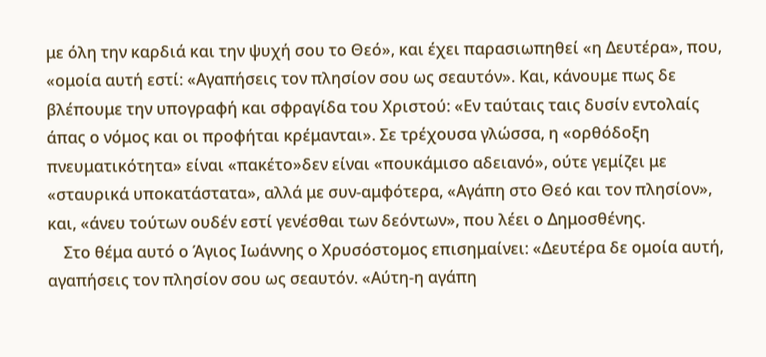με όλη την καρδιά και την ψυχή σου το Θεό», και έχει παρασιωπηθεί «η Δευτέρα», που, «ομοία αυτή εστί: «Αγαπήσεις τον πλησίον σου ως σεαυτόν». Και, κάνουμε πως δε βλέπουμε την υπογραφή και σφραγίδα του Χριστού: «Εν ταύταις ταις δυσίν εντολαίς άπας ο νόμος και οι προφήται κρέμανται». Σε τρέχουσα γλώσσα, η «ορθόδοξη πνευματικότητα» είναι «πακέτο»δεν είναι «πουκάμισο αδειανό», ούτε γεμίζει με «σταυρικά υποκατάστατα», αλλά με συν-αμφότερα, «Αγάπη στο Θεό και τον πλησίον», και, «άνευ τούτων ουδέν εστί γενέσθαι των δεόντων», που λέει ο Δημοσθένης.
    Στο θέμα αυτό ο Άγιος Ιωάννης ο Χρυσόστομος επισημαίνει: «Δευτέρα δε ομοία αυτή, αγαπήσεις τον πλησίον σου ως σεαυτόν. «Αύτη-η αγάπη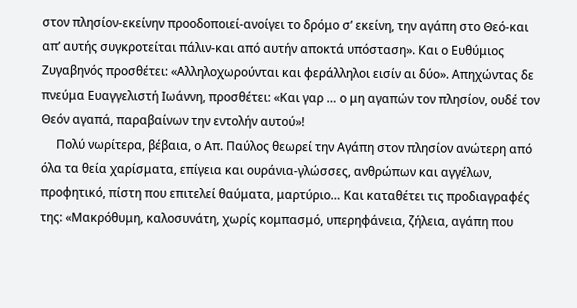στον πλησίον-εκείνην προοδοποιεί-ανοίγει το δρόμο σ’ εκείνη, την αγάπη στο Θεό-και απ’ αυτής συγκροτείται πάλιν-και από αυτήν αποκτά υπόσταση». Και ο Ευθύμιος Ζυγαβηνός προσθέτει: «Αλληλοχωρούνται και φεράλληλοι εισίν αι δύο». Απηχώντας δε πνεύμα Ευαγγελιστή Ιωάννη, προσθέτει: «Και γαρ … ο μη αγαπών τον πλησίον, ουδέ τον Θεόν αγαπά, παραβαίνων την εντολήν αυτού»!
     Πολύ νωρίτερα, βέβαια, ο Απ. Παύλος θεωρεί την Αγάπη στον πλησίον ανώτερη από όλα τα θεία χαρίσματα, επίγεια και ουράνια-γλώσσες, ανθρώπων και αγγέλων, προφητικό, πίστη που επιτελεί θαύματα, μαρτύριο… Και καταθέτει τις προδιαγραφές της: «Μακρόθυμη, καλοσυνάτη, χωρίς κομπασμό, υπερηφάνεια, ζήλεια, αγάπη που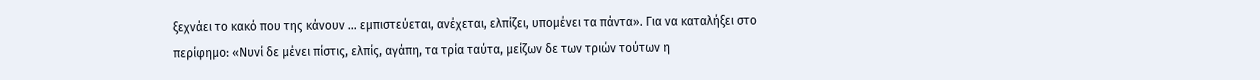ξεχνάει το κακό που της κάνουν … εμπιστεύεται, ανέχεται, ελπίζει, υπομένει τα πάντα». Για να καταλήξει στο περίφημο: «Νυνί δε μένει πίστις, ελπίς, αγάπη, τα τρία ταύτα, μείζων δε των τριών τούτων η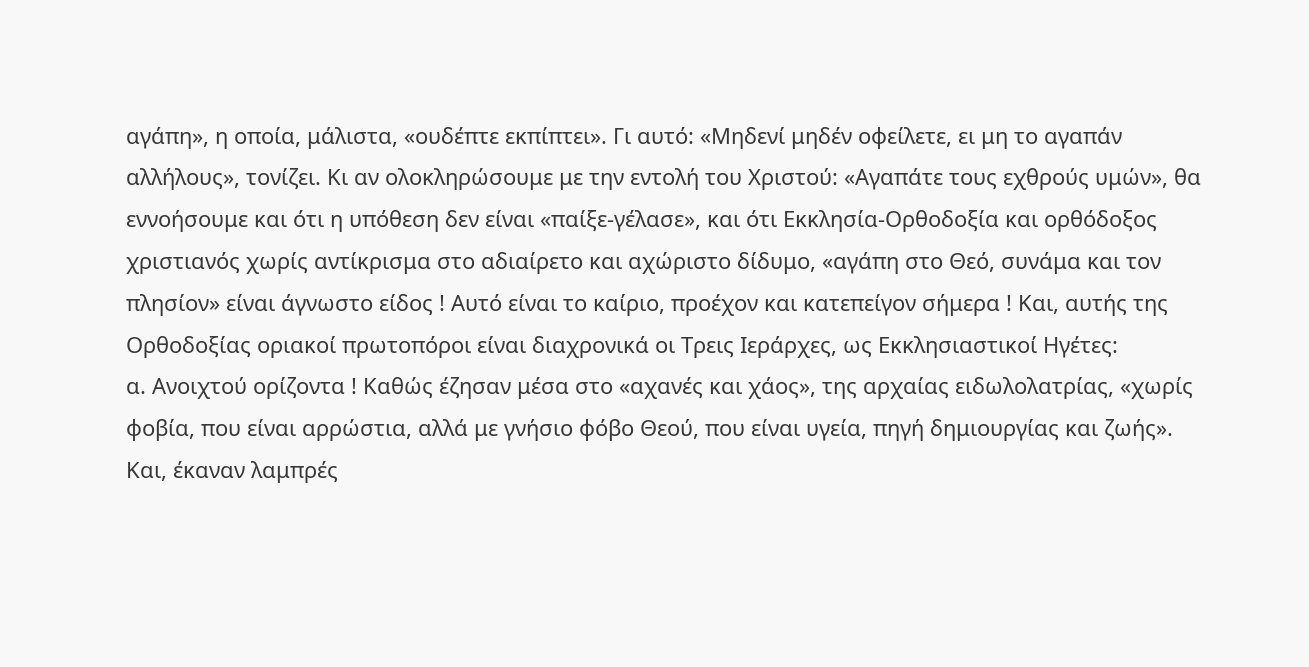αγάπη», η οποία, μάλιστα, «ουδέπτε εκπίπτει». Γι αυτό: «Μηδενί μηδέν οφείλετε, ει μη το αγαπάν αλλήλους», τονίζει. Κι αν ολοκληρώσουμε με την εντολή του Χριστού: «Αγαπάτε τους εχθρούς υμών», θα εννοήσουμε και ότι η υπόθεση δεν είναι «παίξε-γέλασε», και ότι Εκκλησία-Ορθοδοξία και ορθόδοξος χριστιανός χωρίς αντίκρισμα στο αδιαίρετο και αχώριστο δίδυμο, «αγάπη στο Θεό, συνάμα και τον πλησίον» είναι άγνωστο είδος ! Αυτό είναι το καίριο, προέχον και κατεπείγον σήμερα ! Και, αυτής της Ορθοδοξίας οριακοί πρωτοπόροι είναι διαχρονικά οι Τρεις Ιεράρχες, ως Εκκλησιαστικοί Ηγέτες:
α. Ανοιχτού ορίζοντα ! Καθώς έζησαν μέσα στο «αχανές και χάος», της αρχαίας ειδωλολατρίας, «χωρίς φοβία, που είναι αρρώστια, αλλά με γνήσιο φόβο Θεού, που είναι υγεία, πηγή δημιουργίας και ζωής». Και, έκαναν λαμπρές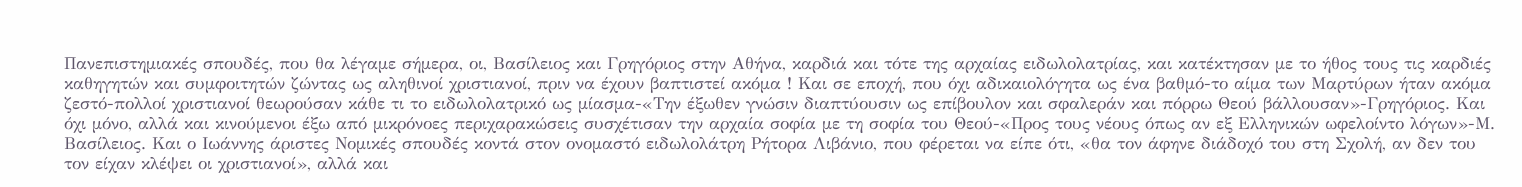Πανεπιστημιακές σπουδές, που θα λέγαμε σήμερα, οι, Βασίλειος και Γρηγόριος στην Αθήνα, καρδιά και τότε της αρχαίας ειδωλολατρίας, και κατέκτησαν με το ήθος τους τις καρδιές καθηγητών και συμφοιτητών ζώντας ως αληθινοί χριστιανοί, πριν να έχουν βαπτιστεί ακόμα ! Και σε εποχή, που όχι αδικαιολόγητα ως ένα βαθμό-το αίμα των Μαρτύρων ήταν ακόμα ζεστό-πολλοί χριστιανοί θεωρούσαν κάθε τι το ειδωλολατρικό ως μίασμα-«Την έξωθεν γνώσιν διαπτύουσιν ως επίβουλον και σφαλεράν και πόρρω Θεού βάλλουσαν»-Γρηγόριος. Και όχι μόνο, αλλά και κινούμενοι έξω από μικρόνοες περιχαρακώσεις συσχέτισαν την αρχαία σοφία με τη σοφία του Θεού-«Προς τους νέους όπως αν εξ Ελληνικών ωφελοίντο λόγων»-Μ. Βασίλειος. Και ο Ιωάννης άριστες Νομικές σπουδές κοντά στον ονομαστό ειδωλολάτρη Ρήτορα Λιβάνιο, που φέρεται να είπε ότι, «θα τον άφηνε διάδοχό του στη Σχολή, αν δεν του τον είχαν κλέψει οι χριστιανοί», αλλά και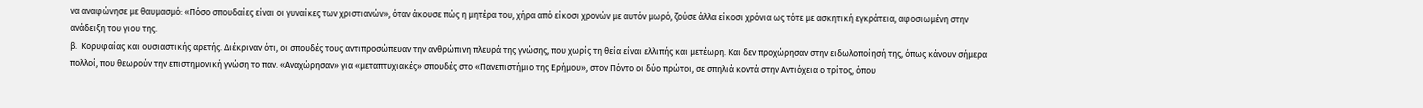να αναφώνησε με θαυμασμό: «Πόσο σπουδαίες είναι οι γυναίκες των χριστιανών», όταν άκουσε πώς η μητέρα του, χήρα από είκοσι χρονών με αυτόν μωρό, ζούσε άλλα είκοσι χρόνια ως τότε με ασκητική εγκράτεια, αφοσιωμένη στην ανάδειξη του γιου της.
β.  Κορυφαίας και ουσιαστικής αρετής. Διέκριναν ότι, οι σπουδές τους αντιπροσώπευαν την ανθρώπινη πλευρά της γνώσης, που χωρίς τη θεία είναι ελλιπής και μετέωρη. Και δεν προχώρησαν στην ειδωλοποίησή της, όπως κάνουν σήμερα πολλοί, που θεωρούν την επιστημονική γνώση το παν. «Αναχώρησαν» για «μεταπτυχιακές» σπουδές στο «Πανεπιστήμιο της Ερήμου», στον Πόντο οι δύο πρώτοι, σε σπηλιά κοντά στην Αντιόχεια ο τρίτος, όπου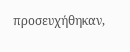προσευχήθηκαν,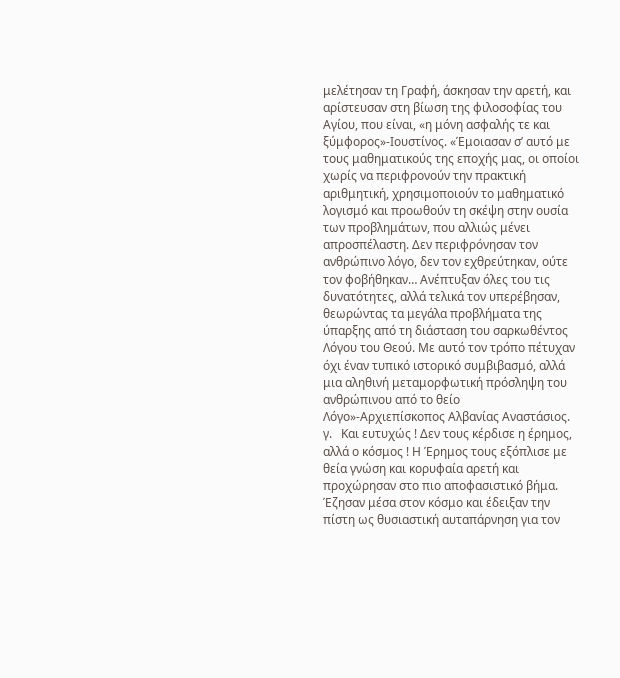μελέτησαν τη Γραφή, άσκησαν την αρετή, και αρίστευσαν στη βίωση της φιλοσοφίας του Αγίου, που είναι, «η μόνη ασφαλής τε και ξύμφορος»-Ιουστίνος. «Έμοιασαν σ’ αυτό με τους μαθηματικούς της εποχής μας, οι οποίοι χωρίς να περιφρονούν την πρακτική αριθμητική, χρησιμοποιούν το μαθηματικό λογισμό και προωθούν τη σκέψη στην ουσία των προβλημάτων, που αλλιώς μένει απροσπέλαστη. Δεν περιφρόνησαν τον ανθρώπινο λόγο, δεν τον εχθρεύτηκαν, ούτε τον φοβήθηκαν… Ανέπτυξαν όλες του τις δυνατότητες, αλλά τελικά τον υπερέβησαν, θεωρώντας τα μεγάλα προβλήματα της ύπαρξης από τη διάσταση του σαρκωθέντος Λόγου του Θεού. Με αυτό τον τρόπο πέτυχαν όχι έναν τυπικό ιστορικό συμβιβασμό, αλλά μια αληθινή μεταμορφωτική πρόσληψη του ανθρώπινου από το θείο Λόγο»-Αρχιεπίσκοπος Αλβανίας Αναστάσιος.
γ.   Και ευτυχώς ! Δεν τους κέρδισε η έρημος, αλλά ο κόσμος ! Η Έρημος τους εξόπλισε με θεία γνώση και κορυφαία αρετή και προχώρησαν στο πιο αποφασιστικό βήμα. Έζησαν μέσα στον κόσμο και έδειξαν την πίστη ως θυσιαστική αυταπάρνηση για τον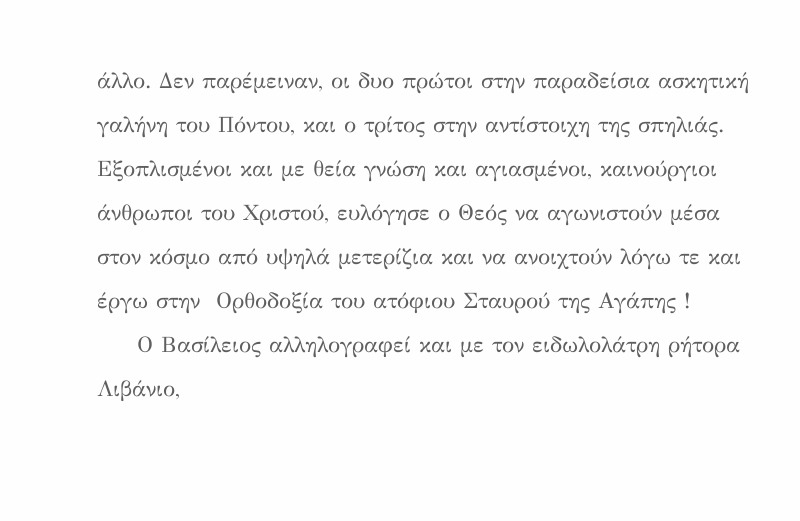άλλο. Δεν παρέμειναν, οι δυο πρώτοι στην παραδείσια ασκητική γαλήνη του Πόντου, και ο τρίτος στην αντίστοιχη της σπηλιάς. Εξοπλισμένοι και με θεία γνώση και αγιασμένοι, καινούργιοι άνθρωποι του Χριστού, ευλόγησε ο Θεός να αγωνιστούν μέσα στον κόσμο από υψηλά μετερίζια και να ανοιχτούν λόγω τε και έργω στην  Ορθοδοξία του ατόφιου Σταυρού της Αγάπης !
     Ο Βασίλειος αλληλογραφεί και με τον ειδωλολάτρη ρήτορα Λιβάνιο,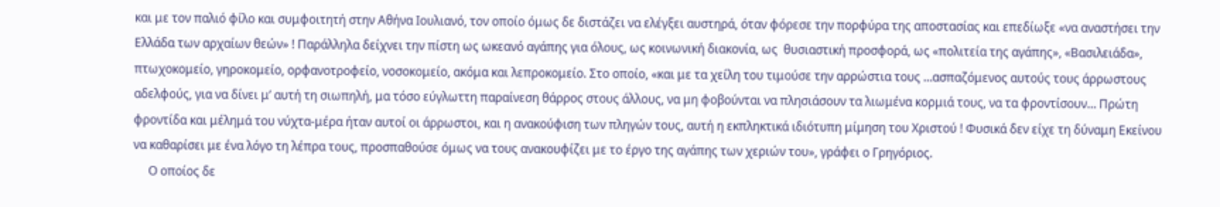και με τον παλιό φίλο και συμφοιτητή στην Αθήνα Ιουλιανό, τον οποίο όμως δε διστάζει να ελέγξει αυστηρά, όταν φόρεσε την πορφύρα της αποστασίας και επεδίωξε «να αναστήσει την Ελλάδα των αρχαίων θεών» ! Παράλληλα δείχνει την πίστη ως ωκεανό αγάπης για όλους, ως κοινωνική διακονία, ως  θυσιαστική προσφορά, ως «πολιτεία της αγάπης», «Βασιλειάδα», πτωχοκομείο, γηροκομείο, ορφανοτροφείο, νοσοκομείο, ακόμα και λεπροκομείο. Στο οποίο, «και με τα χείλη του τιμούσε την αρρώστια τους …ασπαζόμενος αυτούς τους άρρωστους αδελφούς, για να δίνει μ’ αυτή τη σιωπηλή, μα τόσο εύγλωττη παραίνεση θάρρος στους άλλους, να μη φοβούνται να πλησιάσουν τα λιωμένα κορμιά τους, να τα φροντίσουν… Πρώτη φροντίδα και μέλημά του νύχτα-μέρα ήταν αυτοί οι άρρωστοι, και η ανακούφιση των πληγών τους, αυτή η εκπληκτικά ιδιότυπη μίμηση του Χριστού ! Φυσικά δεν είχε τη δύναμη Εκείνου να καθαρίσει με ένα λόγο τη λέπρα τους, προσπαθούσε όμως να τους ανακουφίζει με το έργο της αγάπης των χεριών του», γράφει ο Γρηγόριος.
     Ο οποίος δε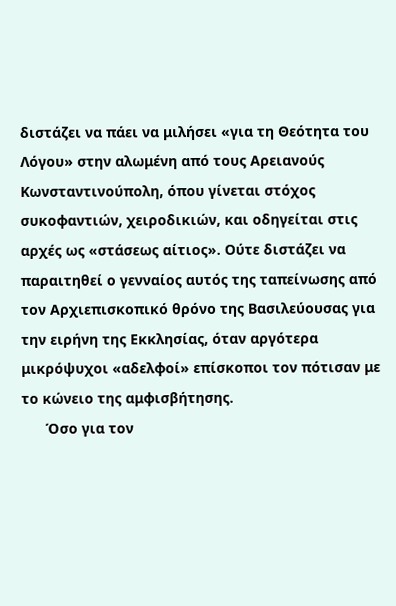διστάζει να πάει να μιλήσει «για τη Θεότητα του Λόγου» στην αλωμένη από τους Αρειανούς Κωνσταντινούπολη, όπου γίνεται στόχος συκοφαντιών, χειροδικιών, και οδηγείται στις αρχές ως «στάσεως αίτιος». Ούτε διστάζει να παραιτηθεί ο γενναίος αυτός της ταπείνωσης από τον Αρχιεπισκοπικό θρόνο της Βασιλεύουσας για την ειρήνη της Εκκλησίας, όταν αργότερα μικρόψυχοι «αδελφοί» επίσκοποι τον πότισαν με το κώνειο της αμφισβήτησης.
      Όσο για τον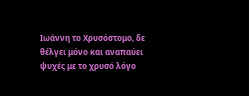Ιωάννη το Χρυσόστομο, δε θέλγει μόνο και αναπαύει ψυχές με το χρυσό λόγο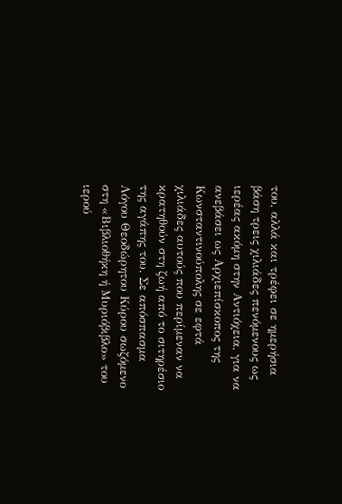του, αλλά και τρέφει σε ημερήσια βάση τρεις χιλιάδες πενόμενους ως ιερέας ακόμη στην Αντιόχεια, για να ανεβάσει ως Αρχιεπίσκοπος της Κωνσταντινούπολης σε εφτά χιλιάδες αυτούς που περίμεναν να κρατηθούν στη ζωή από το σιτηρέσιο της αγάπης του. Σε απόσπασμα Λόγου Θεοδώρητου Κύρου σωζόμενο στη «Βιβλιοθήκη ή Μυριόβιβλο» του ιερού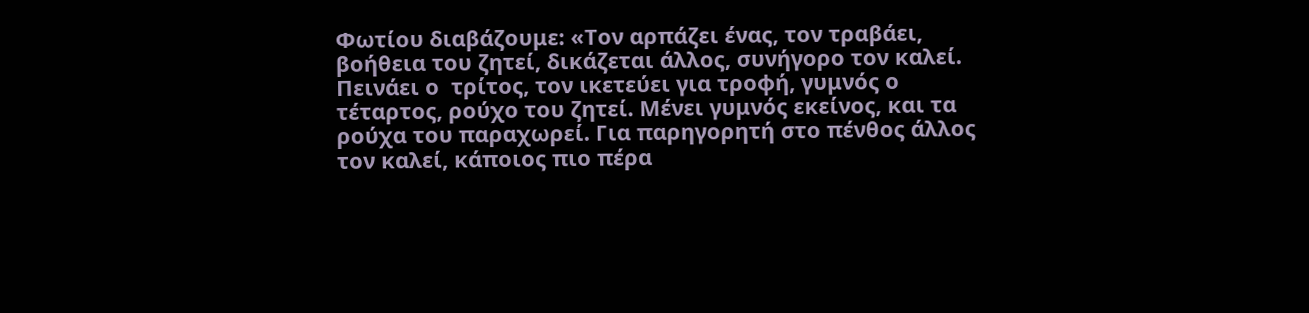Φωτίου διαβάζουμε: «Τον αρπάζει ένας, τον τραβάει, βοήθεια του ζητεί, δικάζεται άλλος, συνήγορο τον καλεί. Πεινάει ο  τρίτος, τον ικετεύει για τροφή, γυμνός ο τέταρτος, ρούχο του ζητεί. Μένει γυμνός εκείνος, και τα ρούχα του παραχωρεί. Για παρηγορητή στο πένθος άλλος τον καλεί, κάποιος πιο πέρα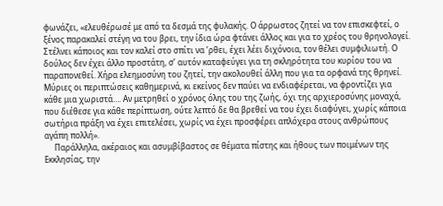φωνάζει, «ελευθέρωσέ με από τα δεσμά της φυλακής. Ο άρρωστος ζητεί να τον επισκεφτεί, ο ξένος παρακαλεί στέγη να του βρει, την ίδια ώρα φτάνει άλλος και για το χρέος του θρηνολογεί. Στέλνει κάποιος και τον καλεί στο σπίτι να ’ρθει, έχει λέει διχόνοια, τον θέλει συμφιλιωτή. Ο δούλος δεν έχει άλλο προστάτη, σ’ αυτόν καταφεύγει για τη σκληρότητα του κυρίου του να παραπονεθεί. Χήρα ελεημοσύνη του ζητεί, την ακολουθεί άλλη που για τα ορφανά της θρηνεί. Μύριες οι περιπτώσεις καθημερινά, κι εκείνος δεν παύει να ενδιαφέρεται, να φροντίζει για κάθε μια χωριστά…. Αν μετρηθεί ο χρόνος όλης του της ζωής, όχι της αρχιεροσύνης μοναχά, που διέθεσε για κάθε περίπτωση, ούτε λεπτό δε θα βρεθεί να του έχει διαφύγει, χωρίς κάποια σωτήρια πράξη να έχει επιτελέσει, χωρίς να έχει προσφέρει απλόχερα στους ανθρώπους αγάπη πολλή».
     Παράλληλα, ακέραιος και ασυμβίβαστος σε θέματα πίστης και ήθους των ποιμένων της Εκκλησίας, την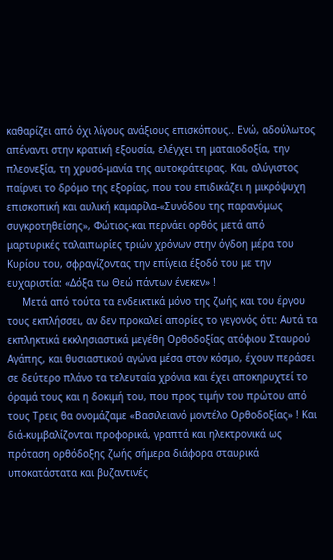καθαρίζει από όχι λίγους ανάξιους επισκόπους.. Ενώ, αδούλωτος απέναντι στην κρατική εξουσία, ελέγχει τη ματαιοδοξία, την πλεονεξία, τη χρυσό-μανία της αυτοκράτειρας. Και, αλύγιστος παίρνει το δρόμο της εξορίας, που του επιδικάζει η μικρόψυχη επισκοπική και αυλική καμαρίλα-«Συνόδου της παρανόμως συγκροτηθείσης», Φώτιος-και περνάει ορθός μετά από μαρτυρικές ταλαιπωρίες τριών χρόνων στην όγδοη μέρα του Κυρίου του, σφραγίζοντας την επίγεια έξοδό του με την ευχαριστία: «Δόξα τω Θεώ πάντων ένεκεν» !
     Μετά από τούτα τα ενδεικτικά μόνο της ζωής και του έργου τους εκπλήσσει, αν δεν προκαλεί απορίες το γεγονός ότι: Αυτά τα εκπληκτικά εκκλησιαστικά μεγέθη Ορθοδοξίας ατόφιου Σταυρού Αγάπης, και θυσιαστικού αγώνα μέσα στον κόσμο, έχουν περάσει σε δεύτερο πλάνο τα τελευταία χρόνια και έχει αποκηρυχτεί το όραμά τους και η δοκιμή του, που προς τιμήν του πρώτου από τους Τρεις θα ονομάζαμε «Βασιλειανό μοντέλο Ορθοδοξίας» ! Και διά-κυμβαλίζονται προφορικά, γραπτά και ηλεκτρονικά ως πρόταση ορθόδοξης ζωής σήμερα διάφορα σταυρικά υποκατάστατα και βυζαντινές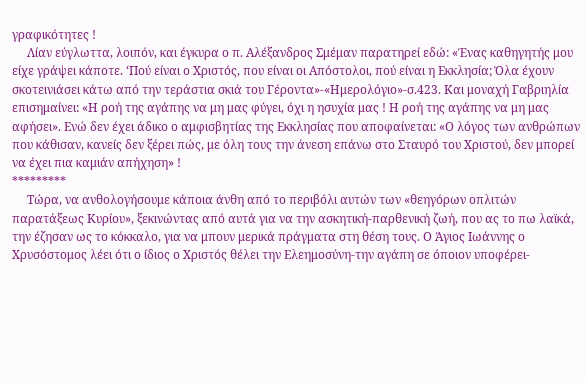γραφικότητες !
     Λίαν εύγλωττα, λοιπόν, και έγκυρα ο π. Αλέξανδρος Σμέμαν παρατηρεί εδώ: «Ένας καθηγητής μου είχε γράψει κάποτε. ‘Πού είναι ο Χριστός, που είναι οι Απόστολοι, πού είναι η Εκκλησία; Όλα έχουν σκοτεινιάσει κάτω από την τεράστια σκιά του Γέροντα»-«Ημερολόγιο»-σ.423. Και μοναχή Γαβριηλία επισημαίνει: «Η ροή της αγάπης να μη μας φύγει, όχι η ησυχία μας ! Η ροή της αγάπης να μη μας αφήσει». Ενώ δεν έχει άδικο ο αμφισβητίας της Εκκλησίας που αποφαίνεται: «Ο λόγος των ανθρώπων που κάθισαν, κανείς δεν ξέρει πώς, με όλη τους την άνεση επάνω στο Σταυρό του Χριστού, δεν μπορεί να έχει πια καμιάν απήχηση» !
*********
     Τώρα, να ανθολογήσουμε κάποια άνθη από το περιβόλι αυτών των «θεηγόρων οπλιτών παρατάξεως Κυρίου», ξεκινώντας από αυτά για να την ασκητική-παρθενική ζωή, που ας το πω λαϊκά, την έζησαν ως το κόκκαλο, για να μπουν μερικά πράγματα στη θέση τους. Ο Άγιος Ιωάννης ο Χρυσόστομος λέει ότι ο ίδιος ο Χριστός θέλει την Ελεημοσύνη-την αγάπη σε όποιον υποφέρει-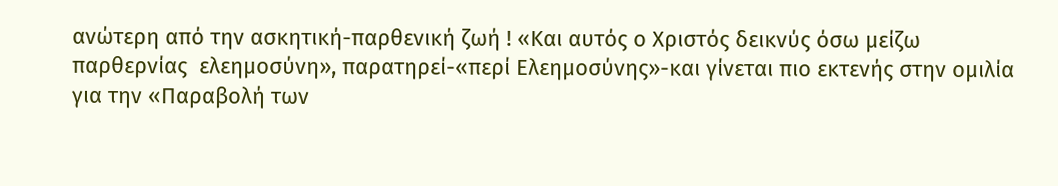ανώτερη από την ασκητική-παρθενική ζωή ! «Και αυτός ο Χριστός δεικνύς όσω μείζω παρθερνίας  ελεημοσύνη», παρατηρεί-«περί Ελεημοσύνης»-και γίνεται πιο εκτενής στην ομιλία για την «Παραβολή των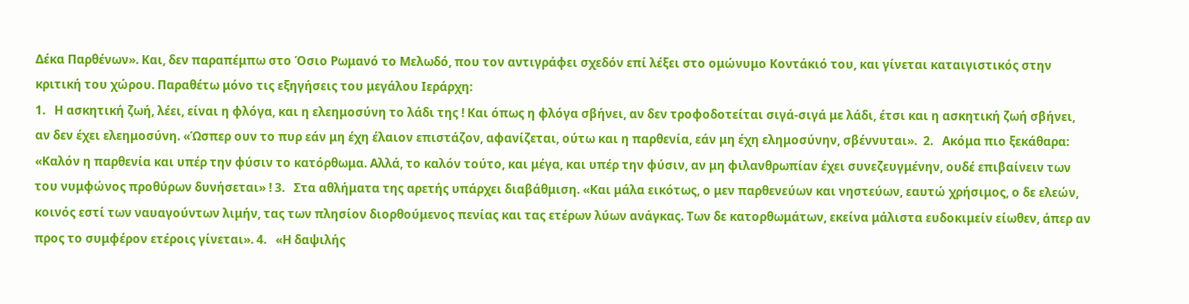Δέκα Παρθένων». Και, δεν παραπέμπω στο Όσιο Ρωμανό το Μελωδό, που τον αντιγράφει σχεδόν επί λέξει στο ομώνυμο Κοντάκιό του, και γίνεται καταιγιστικός στην κριτική του χώρου. Παραθέτω μόνο τις εξηγήσεις του μεγάλου Ιεράρχη:
1.   Η ασκητική ζωή, λέει, είναι η φλόγα, και η ελεημοσύνη το λάδι της ! Και όπως η φλόγα σβήνει, αν δεν τροφοδοτείται σιγά-σιγά με λάδι, έτσι και η ασκητική ζωή σβήνει, αν δεν έχει ελεημοσύνη. «Ώσπερ ουν το πυρ εάν μη έχη έλαιον επιστάζον, αφανίζεται, ούτω και η παρθενία, εάν μη έχη ελημοσύνην, σβέννυται».  2.   Ακόμα πιο ξεκάθαρα: «Καλόν η παρθενία και υπέρ την φύσιν το κατόρθωμα. Αλλά, το καλόν τούτο, και μέγα, και υπέρ την φύσιν, αν μη φιλανθρωπίαν έχει συνεζευγμένην, ουδέ επιβαίνειν των του νυμφώνος προθύρων δυνήσεται» ! 3.   Στα αθλήματα της αρετής υπάρχει διαβάθμιση. «Και μάλα εικότως, ο μεν παρθενεύων και νηστεύων, εαυτώ χρήσιμος, ο δε ελεών, κοινός εστί των ναυαγούντων λιμήν, τας των πλησίον διορθούμενος πενίας και τας ετέρων λύων ανάγκας. Των δε κατορθωμάτων, εκείνα μάλιστα ευδοκιμείν είωθεν, άπερ αν προς το συμφέρον ετέροις γίνεται». 4.   «Η δαψιλής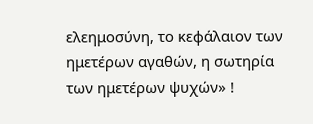ελεημοσύνη, το κεφάλαιον των ημετέρων αγαθών, η σωτηρία των ημετέρων ψυχών» !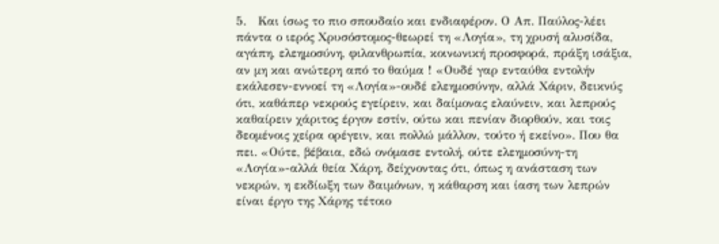5.   Και ίσως το πιο σπουδαίο και ενδιαφέρον. Ο Απ. Παύλος-λέει πάντα ο ιερός Χρυσόστομος-θεωρεί τη «Λογία», τη χρυσή αλυσίδα, αγάπη, ελεημοσύνη, φιλανθρωπία, κοινωνική προσφορά, πράξη ισάξια, αν μη και ανώτερη από το θαύμα ! «Ουδέ γαρ ενταύθα εντολήν εκάλεσεν-εννοεί τη «Λογία»-ουδέ ελεημοσύνην, αλλά Χάριν, δεικνύς ότι, καθάπερ νεκρούς εγείρειν, και δαίμονας ελαύνειν, και λεπρούς καθαίρειν χάριτος έργον εστίν, ούτω και πενίαν διορθούν, και τοις δεομένοις χείρα ορέγειν, και πολλώ μάλλον, τούτο ή εκείνο». Που θα πει. «Ούτε, βέβαια, εδώ ονόμασε εντολή, ούτε ελεημοσύνη-τη «Λογία»-αλλά θεία Χάρη, δείχνοντας ότι, όπως η ανάσταση των νεκρών, η εκδίωξη των δαιμόνων, η κάθαρση και ίαση των λεπρών είναι έργο της Χάρης τέτοιο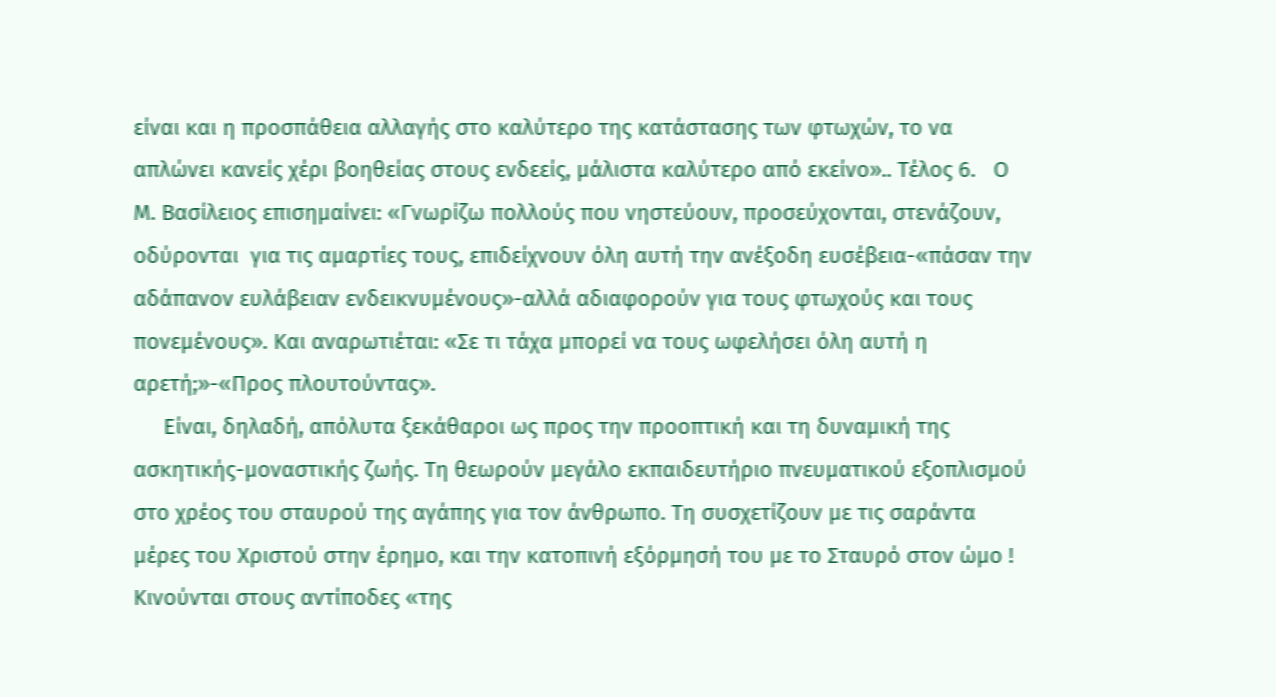είναι και η προσπάθεια αλλαγής στο καλύτερο της κατάστασης των φτωχών, το να απλώνει κανείς χέρι βοηθείας στους ενδεείς, μάλιστα καλύτερο από εκείνο».. Τέλος 6.   Ο Μ. Βασίλειος επισημαίνει: «Γνωρίζω πολλούς που νηστεύουν, προσεύχονται, στενάζουν, οδύρονται  για τις αμαρτίες τους, επιδείχνουν όλη αυτή την ανέξοδη ευσέβεια-«πάσαν την αδάπανον ευλάβειαν ενδεικνυμένους»-αλλά αδιαφορούν για τους φτωχούς και τους πονεμένους». Και αναρωτιέται: «Σε τι τάχα μπορεί να τους ωφελήσει όλη αυτή η αρετή;»-«Προς πλουτούντας».
     Είναι, δηλαδή, απόλυτα ξεκάθαροι ως προς την προοπτική και τη δυναμική της ασκητικής-μοναστικής ζωής. Τη θεωρούν μεγάλο εκπαιδευτήριο πνευματικού εξοπλισμού στο χρέος του σταυρού της αγάπης για τον άνθρωπο. Τη συσχετίζουν με τις σαράντα μέρες του Χριστού στην έρημο, και την κατοπινή εξόρμησή του με το Σταυρό στον ώμο ! Κινούνται στους αντίποδες «της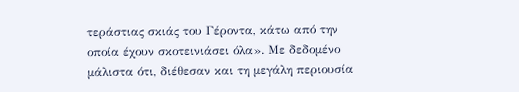τεράστιας σκιάς του Γέροντα, κάτω από την οποία έχουν σκοτεινιάσει όλα». Με δεδομένο μάλιστα ότι, διέθεσαν και τη μεγάλη περιουσία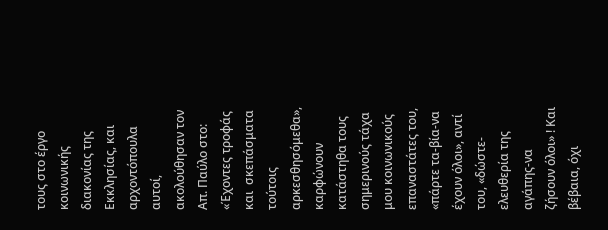τους στο έργο κοινωνικής διακονίας της Εκκλησίας, και αρχοντόπουλα αυτοί, ακολούθησαν τον Απ. Παύλο στο: «Έχοντες τροφάς και  σκεπάσματα τούτοις αρκεσθησόμεθα», καρφώνουν κατάστηθα τους σημερινούς τάχα μου κοινωνικούς επαναστάτες του, «πάρτε τα-βία-να έχουν όλοι», αντί του, «δώστε-ελευθερία της αγάπης-να ζήσουν όλοι» ! Και βέβαια, όχι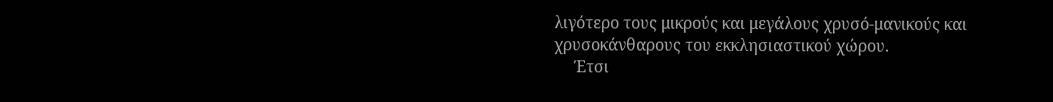λιγότερο τους μικρούς και μεγάλους χρυσό-μανικούς και χρυσοκάνθαρους του εκκλησιαστικού χώρου.
     Έτσι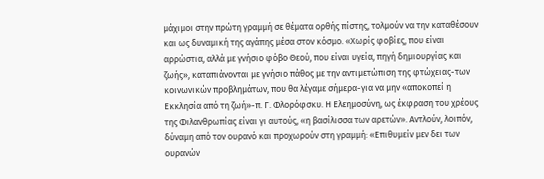μάχιμοι στην πρώτη γραμμή σε θέματα ορθής πίστης, τολμούν να την καταθέσουν και ως δυναμική της αγάπης μέσα στον κόσμο. «Χωρίς φοβίες, που είναι αρρώστια, αλλά με γνήσιο φόβο Θεού, που είναι υγεία, πηγή δημιουργίας και ζωής», καταπιάνονται με γνήσιο πάθος με την αντιμετώπιση της φτώχειας-των κοινωνικών προβλημάτων, που θα λέγαμε σήμερα-για να μην «αποκοπεί η Εκκλησία από τη ζωή»-π. Γ. Φλορόφσκυ. Η Ελεημοσύνη, ως έκφραση του χρέους της Φιλανθρωπίας είναι γι αυτούς, «η βασίλισσα των αρετών». Αντλούν, λοιπόν, δύναμη από τον ουρανό και προχωρούν στη γραμμή: «Επιθυμείν μεν δει των ουρανών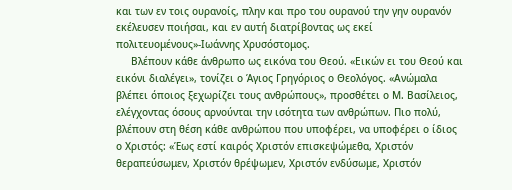και των εν τοις ουρανοίς, πλην και προ του ουρανού την γην ουρανόν εκέλευσεν ποιήσαι, και εν αυτή διατρίβοντας ως εκεί πολιτευομένους»-Ιωάννης Χρυσόστομος.
     Βλέπουν κάθε άνθρωπο ως εικόνα του Θεού. «Εικών ει του Θεού και εικόνι διαλέγει», τονίζει ο Άγιος Γρηγόριος ο Θεολόγος. «Ανώμαλα βλέπει όποιος ξεχωρίζει τους ανθρώπους», προσθέτει ο Μ. Βασίλειος, ελέγχοντας όσους αρνούνται την ισότητα των ανθρώπων. Πιο πολύ, βλέπουν στη θέση κάθε ανθρώπου που υποφέρει, να υποφέρει ο ίδιος ο Χριστός: «Έως εστί καιρός Χριστόν επισκεψώμεθα, Χριστόν θεραπεύσωμεν, Χριστόν θρέψωμεν, Χριστόν ενδύσωμε, Χριστόν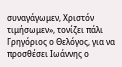συναγάγωμεν, Χριστόν τιμήσωμεν», τονίζει πάλι  Γρηγόριος ο Θελόγος, για να προσθέσει Ιωάννης ο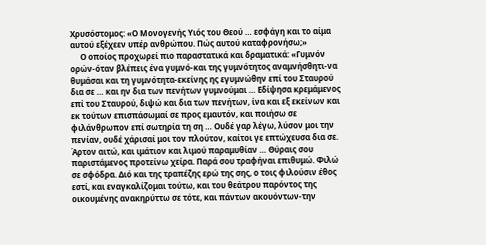Χρυσόστομος: «Ο Μονογενής Υιός του Θεού … εσφάγη και το αίμα αυτού εξέχεεν υπέρ ανθρώπου. Πώς αυτού καταφρονήσω;»
     Ο οποίος προχωρεί πιο παραστατικά και δραματικά: «Γυμνόν ορών-όταν βλέπεις ένα γυμνό-και της γυμνότητος αναμνήσθητι-να θυμάσαι και τη γυμνότητα-εκείνης ης εγυμνώθην επί του Σταυρού δια σε … και ην δια των πενήτων γυμνούμαι … Εδίψησα κρεμάμενος επί του Σταυρού, διψώ και δια των πενήτων, ίνα και εξ εκείνων και εκ τούτων επισπάσωμαί σε προς εμαυτόν, και ποιήσω σε φιλάνθρωπον επί σωτηρία τη ση … Ουδέ γαρ λέγω, λύσον μοι την πενίαν, ουδέ χάρισαί μοι τον πλούτον, καίτοι γε επτώχευσα δια σε. Άρτον αιτώ, και ιμάτιον και λιμού παραμυθίαν … Θύραις σου παριστάμενος προτείνω χείρα. Παρά σου τραφήναι επιθυμώ. Φιλώ σε σφόδρα. Διό και της τραπέζης ερώ της σης, ο τοις φιλούσιν έθος εστί, και εναγκαλίζομαι τούτω, και του θεάτρου παρόντος της οικουμένης ανακηρύττω σε τότε, και πάντων ακουόντων-την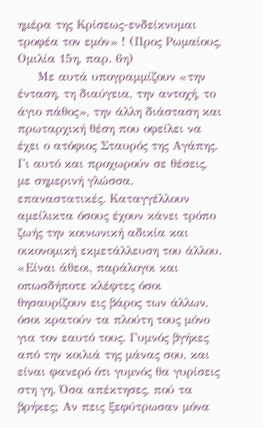ημέρα της Κρίσεως-ενδείκνυμαι τροφέα τον εμόν» ! (Προς Ρωμαίους, Ομιλία 15η, παρ. 6η)
     Με αυτά υπογραμμίζουν «την ένταση, τη διαύγεια, την αντοχή, το άγιο πάθος», την άλλη διάσταση και πρωταρχική θέση που οφείλει να έχει ο ατόφιος Σταυρός της Αγάπης. Γι αυτό και προχωρούν σε θέσεις, με σημερινή γλώσσα, επαναστατικές. Καταγγέλλουν αμείλικτα όσους έχουν κάνει τρόπο ζωής την κοινωνική αδικία και οικονομική εκμετάλλευση του άλλου. «Είναι άθεοι, παράλογοι και οπωσδήποτε κλέφτες όσοι θησαυρίζουν εις βάρος των άλλων, όσοι κρατούν τα πλούτη τους μόνο για τον εαυτό τους. Γυμνός βγήκες από την κοιλιά της μάνας σου, και είναι φανερό ότι γυμνός θα γυρίσεις στη γη. Όσα απέκτησες, πού τα βρήκες; Αν πεις ξεφύτρωσαν μόνα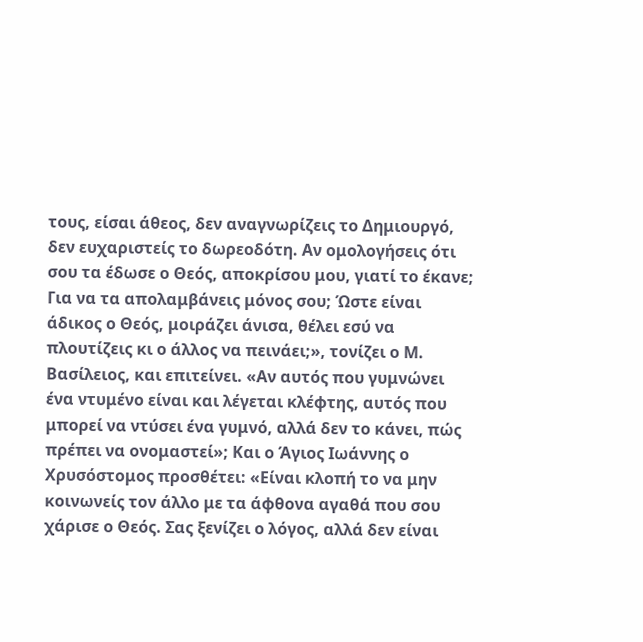τους, είσαι άθεος, δεν αναγνωρίζεις το Δημιουργό, δεν ευχαριστείς το δωρεοδότη. Αν ομολογήσεις ότι σου τα έδωσε ο Θεός, αποκρίσου μου, γιατί το έκανε; Για να τα απολαμβάνεις μόνος σου; Ώστε είναι άδικος ο Θεός, μοιράζει άνισα, θέλει εσύ να πλουτίζεις κι ο άλλος να πεινάει;», τονίζει ο Μ. Βασίλειος, και επιτείνει. «Αν αυτός που γυμνώνει ένα ντυμένο είναι και λέγεται κλέφτης, αυτός που μπορεί να ντύσει ένα γυμνό, αλλά δεν το κάνει, πώς πρέπει να ονομαστεί»; Και ο Άγιος Ιωάννης ο Χρυσόστομος προσθέτει: «Είναι κλοπή το να μην κοινωνείς τον άλλο με τα άφθονα αγαθά που σου χάρισε ο Θεός. Σας ξενίζει ο λόγος, αλλά δεν είναι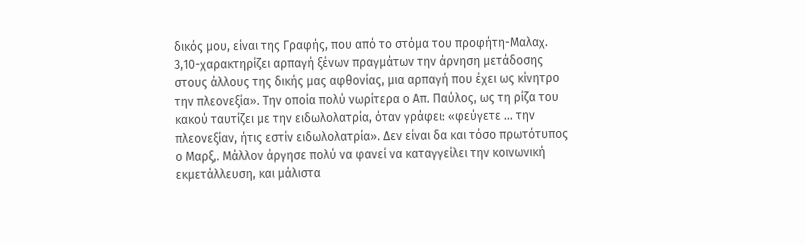δικός μου, είναι της Γραφής, που από το στόμα του προφήτη-Μαλαχ. 3,10-χαρακτηρίζει αρπαγή ξένων πραγμάτων την άρνηση μετάδοσης στους άλλους της δικής μας αφθονίας, μια αρπαγή που έχει ως κίνητρο την πλεονεξία». Την οποία πολύ νωρίτερα ο Απ. Παύλος, ως τη ρίζα του κακού ταυτίζει με την ειδωλολατρία, όταν γράφει: «φεύγετε … την πλεονεξίαν, ήτις εστίν ειδωλολατρία». Δεν είναι δα και τόσο πρωτότυπος ο Μαρξ,. Μάλλον άργησε πολύ να φανεί να καταγγείλει την κοινωνική εκμετάλλευση, και μάλιστα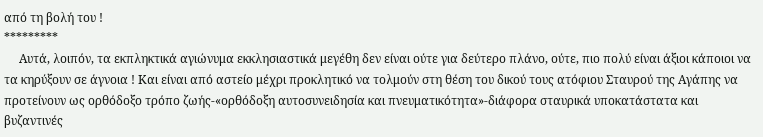από τη βολή του !
*********
     Αυτά, λοιπόν, τα εκπληκτικά αγιώνυμα εκκλησιαστικά μεγέθη δεν είναι ούτε για δεύτερο πλάνο, ούτε, πιο πολύ είναι άξιοι κάποιοι να τα κηρύξουν σε άγνοια ! Και είναι από αστείο μέχρι προκλητικό να τολμούν στη θέση του δικού τους ατόφιου Σταυρού της Αγάπης να προτείνουν ως ορθόδοξο τρόπο ζωής-«ορθόδοξη αυτοσυνειδησία και πνευματικότητα»-διάφορα σταυρικά υποκατάστατα και βυζαντινές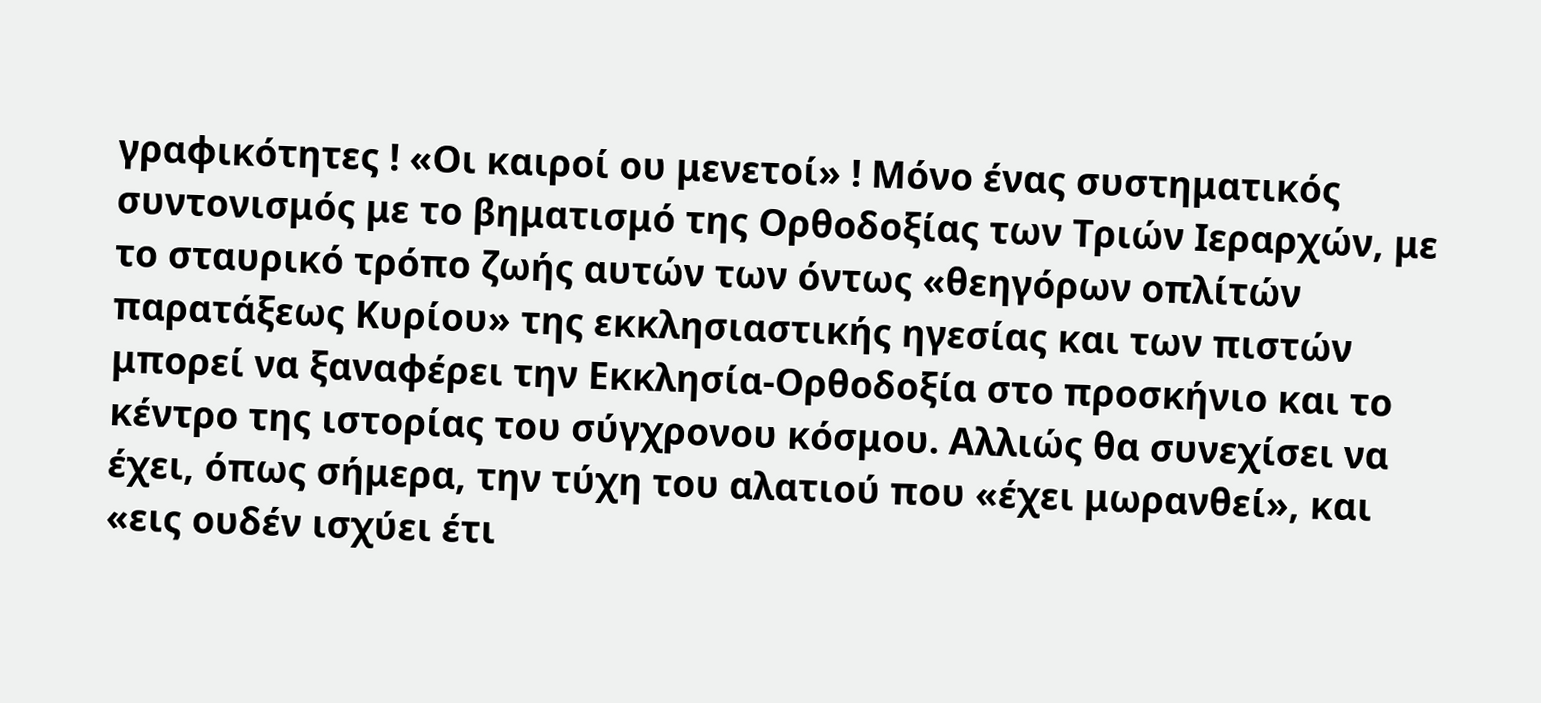γραφικότητες ! «Οι καιροί ου μενετοί» ! Μόνο ένας συστηματικός συντονισμός με το βηματισμό της Ορθοδοξίας των Τριών Ιεραρχών, με το σταυρικό τρόπο ζωής αυτών των όντως «θεηγόρων οπλίτών παρατάξεως Κυρίου» της εκκλησιαστικής ηγεσίας και των πιστών μπορεί να ξαναφέρει την Εκκλησία-Ορθοδοξία στο προσκήνιο και το κέντρο της ιστορίας του σύγχρονου κόσμου. Αλλιώς θα συνεχίσει να έχει, όπως σήμερα, την τύχη του αλατιού που «έχει μωρανθεί», και «εις ουδέν ισχύει έτι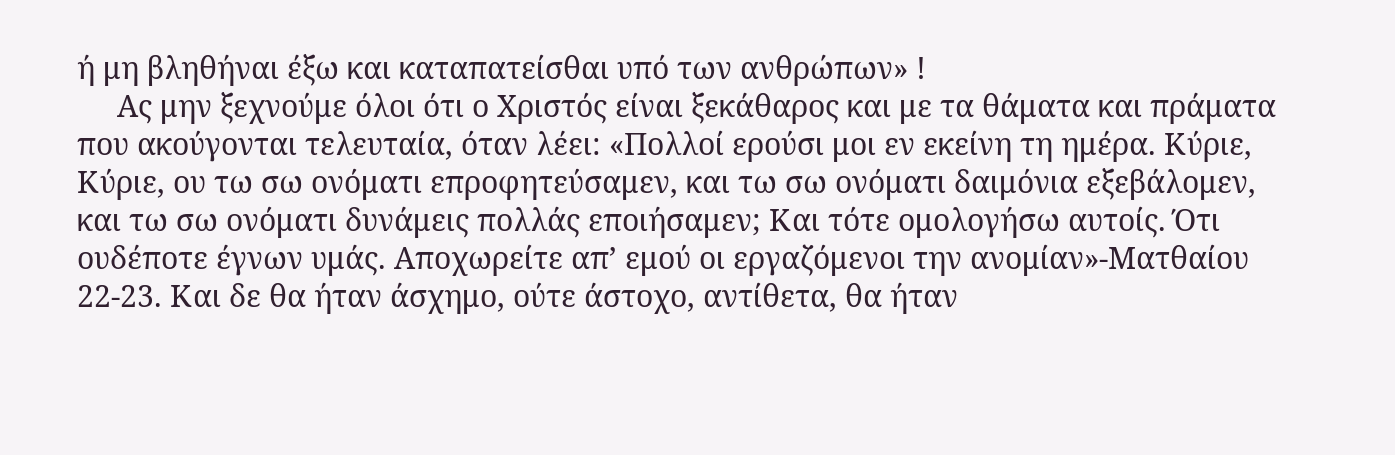ή μη βληθήναι έξω και καταπατείσθαι υπό των ανθρώπων» !
     Ας μην ξεχνούμε όλοι ότι ο Χριστός είναι ξεκάθαρος και με τα θάματα και πράματα που ακούγονται τελευταία, όταν λέει: «Πολλοί ερούσι μοι εν εκείνη τη ημέρα. Κύριε, Κύριε, ου τω σω ονόματι επροφητεύσαμεν, και τω σω ονόματι δαιμόνια εξεβάλομεν, και τω σω ονόματι δυνάμεις πολλάς εποιήσαμεν; Και τότε ομολογήσω αυτοίς. Ότι ουδέποτε έγνων υμάς. Αποχωρείτε απ’ εμού οι εργαζόμενοι την ανομίαν»-Ματθαίου 22-23. Και δε θα ήταν άσχημο, ούτε άστοχο, αντίθετα, θα ήταν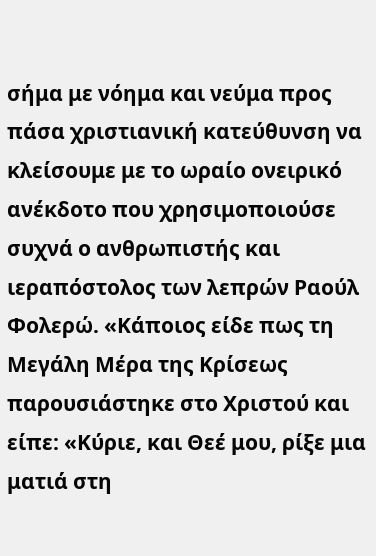σήμα με νόημα και νεύμα προς πάσα χριστιανική κατεύθυνση να κλείσουμε με το ωραίο ονειρικό ανέκδοτο που χρησιμοποιούσε συχνά ο ανθρωπιστής και ιεραπόστολος των λεπρών Ραούλ Φολερώ. «Κάποιος είδε πως τη Μεγάλη Μέρα της Κρίσεως παρουσιάστηκε στο Χριστού και είπε: «Κύριε, και Θεέ μου, ρίξε μια ματιά στη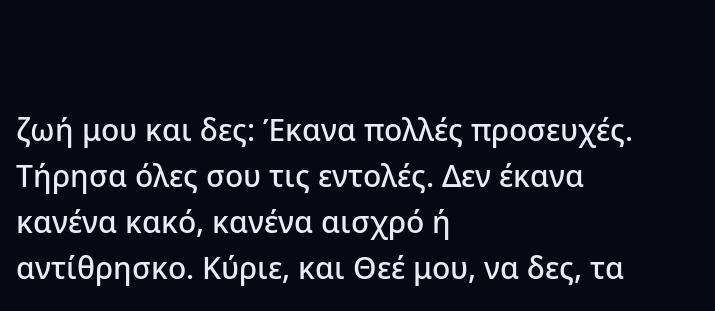ζωή μου και δες: Έκανα πολλές προσευχές. Τήρησα όλες σου τις εντολές. Δεν έκανα κανένα κακό, κανένα αισχρό ή αντίθρησκο. Κύριε, και Θεέ μου, να δες, τα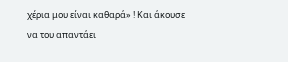χέρια μου είναι καθαρά» ! Και άκουσε να του απαντάει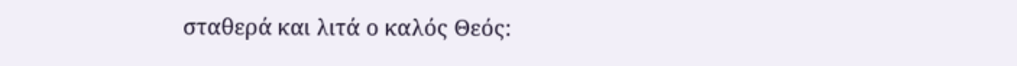σταθερά και λιτά ο καλός Θεός: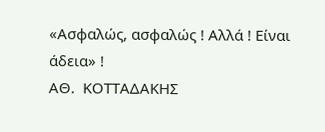«Ασφαλώς, ασφαλώς ! Αλλά ! Είναι άδεια» !
ΑΘ.  ΚΟΤΤΑΔΑΚΗΣ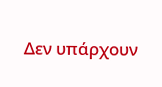Δεν υπάρχουν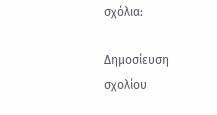σχόλια:

Δημοσίευση σχολίου